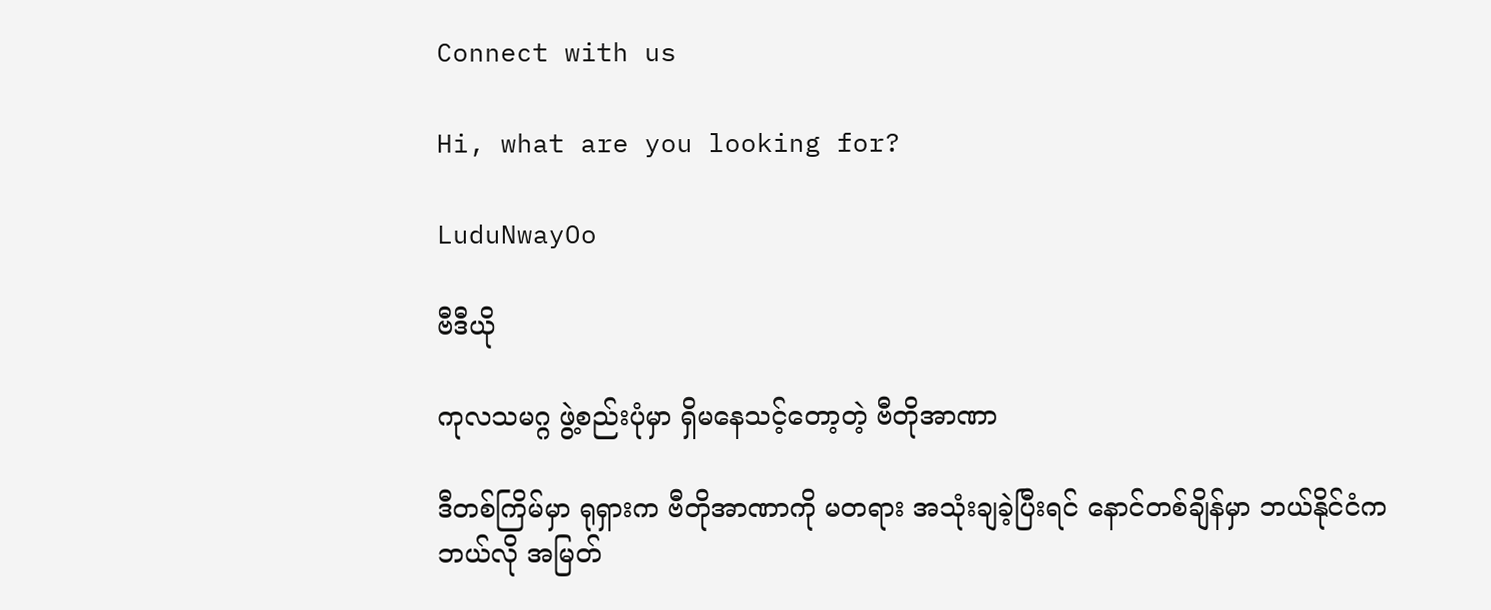Connect with us

Hi, what are you looking for?

LuduNwayOo

ဗီဒီယို

ကုလသမဂ္ဂ ဖွဲ့စည်းပုံမှာ ရှိမနေသင့်တော့တဲ့ ဗီတိုအာဏာ

ဒီတစ်ကြိမ်မှာ ရုရှားက ဗီတိုအာဏာကို မတရား အသုံးချခဲ့ပြီးရင် နောင်တစ်ချိန်မှာ ဘယ်နိုင်ငံက ဘယ်လို အမြတ်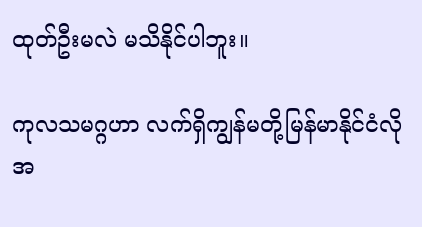ထုတ်ဦးမလဲ မသိနိုင်ပါဘူး။

ကုလသမဂ္ဂဟာ လက်ရှိကျွန်မတို့မြန်မာနိုင်ငံလို အ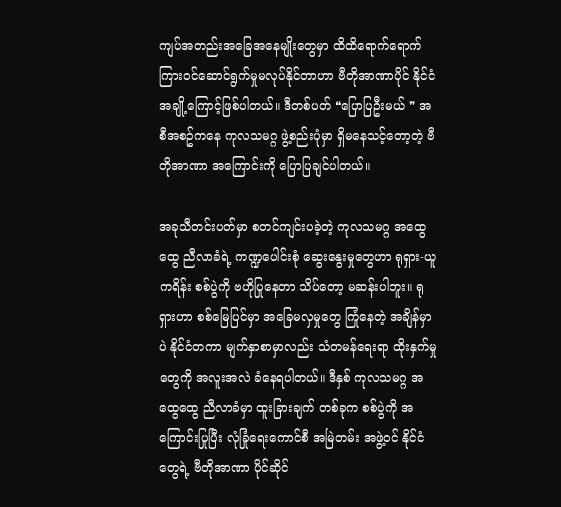ကျပ်အတည်းအခြေအနေမျိုးတွေမှာ ထိထိရောက်ရောက်ကြားဝင်ဆောင်ရွက်မှုမလုပ်နိုင်တာဟာ ဗီတိုအာဏာပိုင် နိုင်ငံအချို့ကြောင့်ဖြစ်ပါတယ်။ ဒီတစ်ပတ် ❝ပြောပြဦးမယ် ❞ အစီအစဥ်ကနေ ကုလသမဂ္ဂ ဖွဲ့စည်းပုံမှာ ရှိမနေသင့်တော့တဲ့ ဗီတိုအာဏာ အကြောင်းကို ပြောပြချင်ပါတယ်။

အခုသီတင်းပတ်မှာ စတင်ကျင်းပခဲ့တဲ့ ကုလသမဂ္ဂ အထွေထွေ ညီလာခံရဲ့ ကဏ္ဍပေါင်းစုံ ဆွေးနွေးမှုတွေဟာ ရုရှား-ယူကရိန်း စစ်ပွဲကို ဗဟိုပြုနေတာ သိပ်တော့ မဆန်းပါဘူး။ ရုရှားဟာ စစ်မြေပြင်မှာ အခြေမလှမှုတွေ ကြုံနေတဲ့ အချိန်မှာပဲ နိုင်ငံတကာ မျက်နှာစာမှာလည်း သံတမန်ရေးရာ ထိုးနှက်မှုတွေကို အလူးအလဲ ခံနေရပါတယ်။ ဒီနှစ် ကုလသမဂ္ဂ အထွေထွေ ညီလာခံမှာ ထူးခြားချက် တစ်ခုက စစ်ပွဲကို အကြောင်းပြုပြီး လုံခြုံရေးကောင်စီ အမြဲတမ်း အဖွဲ့ဝင် နိုင်ငံတွေရဲ့ ဗီတိုအာဏာ ပိုင်ဆိုင်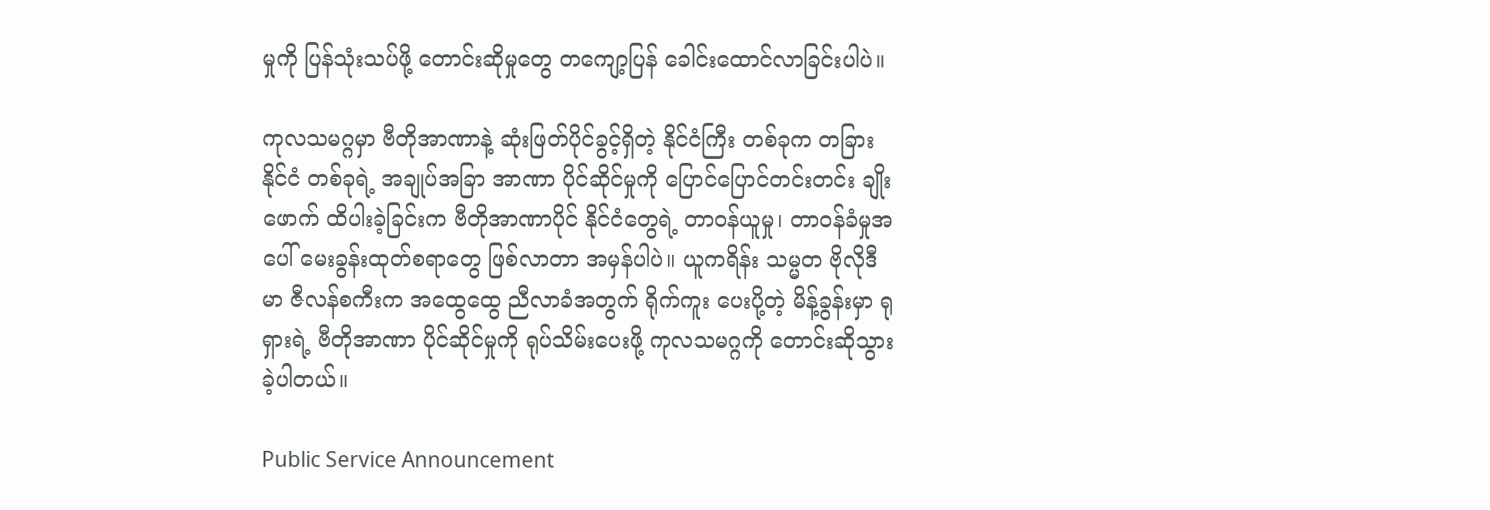မှုကို ပြန်သုံးသပ်ဖို့ တောင်းဆိုမှုတွေ တကျော့ပြန် ခေါင်းထောင်လာခြင်းပါပဲ။

ကုလသမဂ္ဂမှာ ဗီတိုအာဏာနဲ့ ဆုံးဖြတ်ပိုင်ခွင့်ရှိတဲ့ နိုင်ငံကြီး တစ်ခုက တခြားနိုင်ငံ တစ်ခုရဲ့ အချုပ်အခြာ အာဏာ ပိုင်ဆိုင်မှုကို ပြောင်ပြောင်တင်းတင်း ချိုးဖောက် ထိပါးခဲ့ခြင်းက ဗီတိုအာဏာပိုင် နိုင်ငံတွေရဲ့ တာဝန်ယူမှု၊ တာဝန်ခံမှုအပေါ် မေးခွန်းထုတ်စရာတွေ ဖြစ်လာတာ အမှန်ပါပဲ။ ယူကရိန်း သမ္မတ ဗိုလိုဒီမာ ဇီလန်စကီးက အထွေထွေ ညီလာခံအတွက် ရိုက်ကူး ပေးပို့တဲ့ မိန့်ခွန်းမှာ ရုရှားရဲ့ ဗီတိုအာဏာ ပိုင်ဆိုင်မှုကို ရုပ်သိမ်းပေးဖို့ ကုလသမဂ္ဂကို တောင်းဆိုသွားခဲ့ပါတယ်။

Public Service Announcement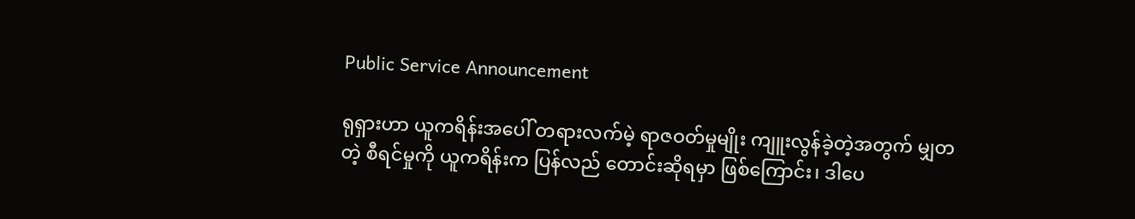Public Service Announcement

ရုရှားဟာ ယူကရိန်းအပေါ် တရားလက်မဲ့ ရာဇဝတ်မှုမျိုး ကျူးလွန်ခဲ့တဲ့အတွက် မျှတတဲ့ စီရင်မှုကို ယူကရိန်းက ပြန်လည် တောင်းဆိုရမှာ ဖြစ်ကြောင်း၊ ဒါပေ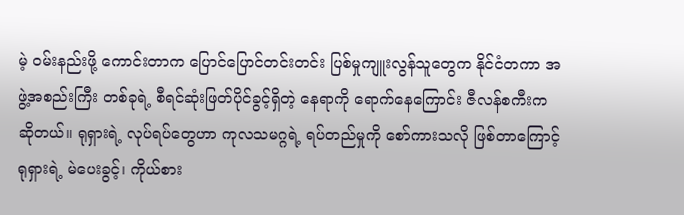မဲ့ ဝမ်းနည်းဖို့ ကောင်းတာက ပြောင်ပြောင်တင်းတင်း ပြစ်မှုကျူးလွန်သူတွေက နိုင်ငံတကာ အဖွဲ့အစည်းကြီး တစ်ခုရဲ့ စီရင်ဆုံးဖြတ်ပိုင်ခွင့်ရှိတဲ့ နေရာကို ရောက်နေကြောင်း ဇီလန်စကီးက ဆိုတယ်။ ရုရှားရဲ့ လုပ်ရပ်တွေဟာ ကုလသမဂ္ဂရဲ့ ရပ်တည်မှုကို စော်ကားသလို ဖြစ်တာကြောင့် ရုရှားရဲ့ မဲပေးခွင့်၊ ကိုယ်စား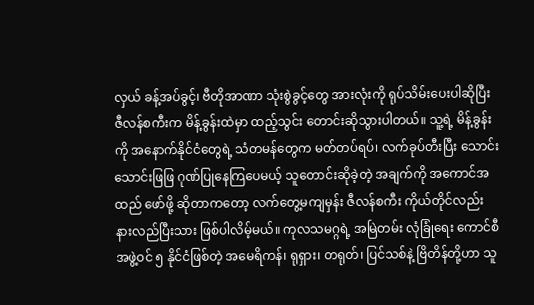လှယ် ခန့်အပ်ခွင့်၊ ဗီတိုအာဏာ သုံးစွဲခွင့်တွေ အားလုံးကို ရုပ်သိမ်းပေးပါဆိုပြီး ဇီလန်စကီးက မိန့်ခွန်းထဲမှာ ထည့်သွင်း တောင်းဆိုသွားပါတယ်။ သူ့ရဲ့ မိန့်ခွန်းကို အနောက်နိုင်ငံတွေရဲ့ သံတမန်တွေက မတ်တပ်ရပ်၊ လက်ခုပ်တီးပြီး သောင်းသောင်းဖြဖြ ဂုဏ်ပြုနေကြပေမယ့် သူတောင်းဆိုခဲ့တဲ့ အချက်ကို အကောင်အထည် ဖော်ဖို့ ဆိုတာကတော့ လက်တွေ့မကျမှန်း ဇီလန်စကီး ကိုယ်တိုင်လည်း နားလည်ပြီးသား ဖြစ်ပါလိမ့်မယ်။ ကုလသမဂ္ဂရဲ့ အမြဲတမ်း လုံခြုံရေး ကောင်စီ အဖွဲ့ဝင် ၅ နိုင်ငံဖြစ်တဲ့ အမေရိကန်၊ ရုရှား၊ တရုတ်၊ ပြင်သစ်နဲ့ ဗြိတိန်တို့ဟာ သူ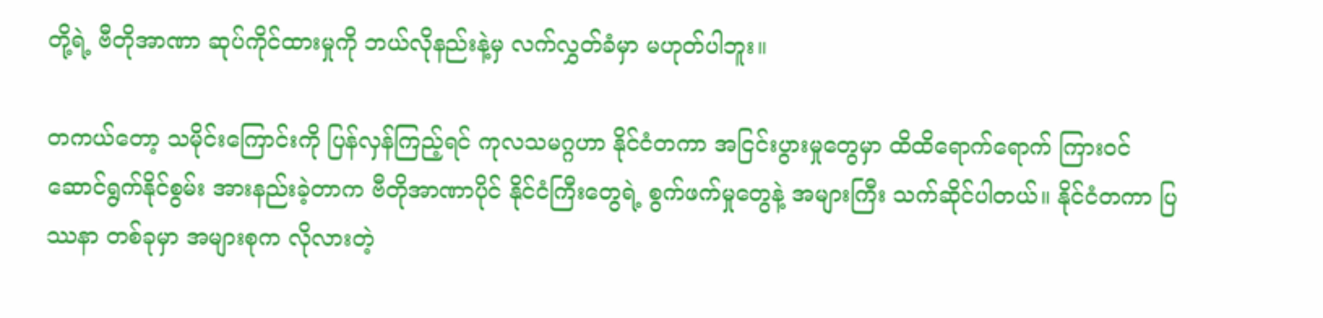တို့ရဲ့ ဗီတိုအာဏာ ဆုပ်ကိုင်ထားမှုကို ဘယ်လိုနည်းနဲ့မှ လက်လွှတ်ခံမှာ မဟုတ်ပါဘူး။

တကယ်တော့ သမိုင်းကြောင်းကို ပြန်လှန်ကြည့်ရင် ကုလသမဂ္ဂဟာ နိုင်ငံတကာ အငြင်းပွားမှုတွေမှာ ထိထိရောက်ရောက် ကြားဝင် ဆောင်ရွက်နိုင်စွမ်း အားနည်းခဲ့တာက ဗီတိုအာဏာပိုင် နိုင်ငံကြီးတွေရဲ့ စွက်ဖက်မှုတွေနဲ့ အများကြီး သက်ဆိုင်ပါတယ်။ နိုင်ငံတကာ ပြဿနာ တစ်ခုမှာ အများစုက လိုလားတဲ့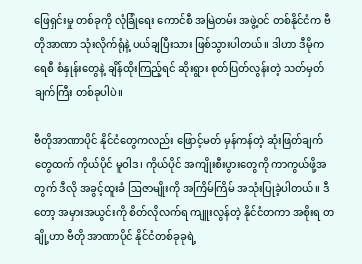ဖြေရှင်းမှု တစ်ခုကို လုံခြုံရေး ကောင်စီ အမြဲတမ်း အဖွဲ့ဝင် တစ်နိုင်ငံက ဗီတိုအာဏာ သုံးလိုက်ရုံနဲ့ ပယ်ချပြီးသား ဖြစ်သွားပါတယ်။ ဒါဟာ ဒီမိုကရေစီ စံနှုန်းတွေနဲ့ ချိန်ထိုးကြည့်ရင် ဆိုးရွား စုတ်ပြတ်လွန်းတဲ့ သတ်မှတ်ချက်ကြီး တစ်ခုပါပဲ။

ဗီတိုအာဏာပိုင် နိုင်ငံတွေကလည်း ဖြောင့်မတ် မှန်ကန်တဲ့ ဆုံးဖြတ်ချက်တွေထက် ကိုယ်ပိုင် မူဝါဒ၊ ကိုယ်ပိုင် အကျိုးစီးပွားတွေကို ကာကွယ်ဖို့အတွက် ဒီလို အခွင့်ထူးခံ ဩဇာမျိုးကို အကြိမ်ကြိမ် အသုံးပြုခဲ့ပါတယ်။ ဒီတော့ အမှားအယွင်းကို စိတ်လိုလက်ရ ကျူးလွန်တဲ့ နိုင်ငံတကာ အစိုးရ တချို့ဟာ ဗီတို အာဏာပိုင် နိုင်ငံတစ်ခုခုရဲ့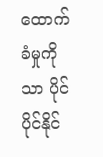ထောက်ခံမှုကိုသာ ပိုင်ပိုင်နိုင်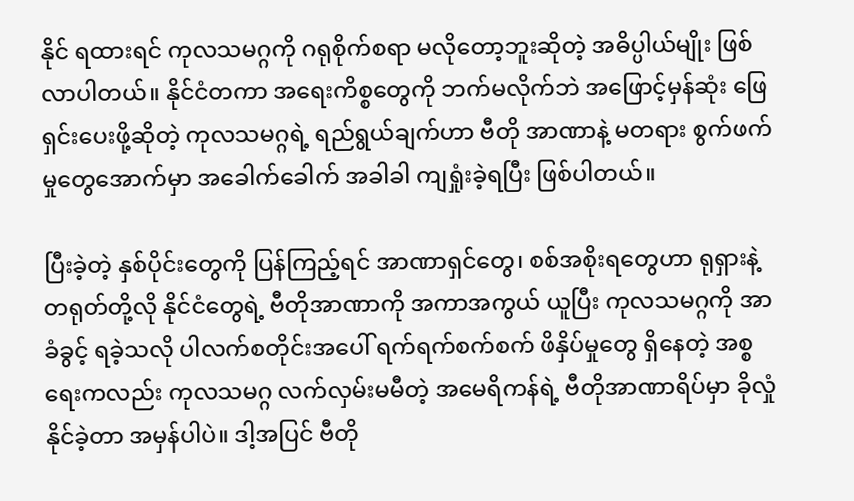နိုင် ရထားရင် ကုလသမဂ္ဂကို ဂရုစိုက်စရာ မလိုတော့ဘူးဆိုတဲ့ အဓိပ္ပါယ်မျိုး ဖြစ်လာပါတယ်။ နိုင်ငံတကာ အရေးကိစ္စတွေကို ဘက်မလိုက်ဘဲ အဖြောင့်မှန်ဆုံး ဖြေရှင်းပေးဖို့ဆိုတဲ့ ကုလသမဂ္ဂရဲ့ ရည်ရွယ်ချက်ဟာ ဗီတို အာဏာနဲ့ မတရား စွက်ဖက်မှုတွေအောက်မှာ အခေါက်ခေါက် အခါခါ ကျရှုံးခဲ့ရပြီး ဖြစ်ပါတယ်။

ပြီးခဲ့တဲ့ နှစ်ပိုင်းတွေကို ပြန်ကြည့်ရင် အာဏာရှင်တွေ၊ စစ်အစိုးရတွေဟာ ရုရှားနဲ့ တရုတ်တို့လို နိုင်ငံတွေရဲ့ ဗီတိုအာဏာကို အကာအကွယ် ယူပြီး ကုလသမဂ္ဂကို အာခံခွင့် ရခဲ့သလို ပါလက်စတိုင်းအပေါ် ရက်ရက်စက်စက် ဖိနှိပ်မှုတွေ ရှိနေတဲ့ အစ္စရေးကလည်း ကုလသမဂ္ဂ လက်လှမ်းမမီတဲ့ အမေရိကန်ရဲ့ ဗီတိုအာဏာရိပ်မှာ ခိုလှုံနိုင်ခဲ့တာ အမှန်ပါပဲ။ ဒါ့အပြင် ဗီတို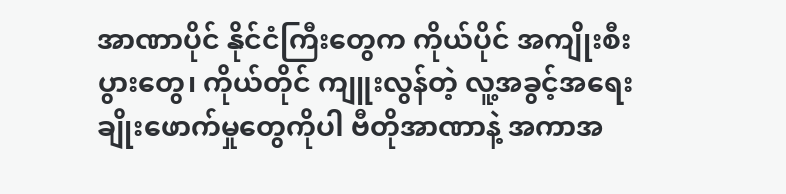အာဏာပိုင် နိုင်ငံကြီးတွေက ကိုယ်ပိုင် အကျိုးစီးပွားတွေ၊ ကိုယ်တိုင် ကျူးလွန်တဲ့ လူ့အခွင့်အရေး ချိုးဖောက်မှုတွေကိုပါ ဗီတိုအာဏာနဲ့ အကာအ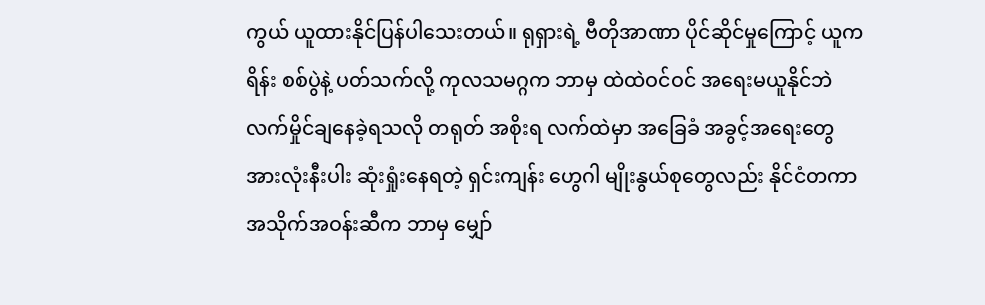ကွယ် ယူထားနိုင်ပြန်ပါသေးတယ်။ ရုရှားရဲ့ ဗီတိုအာဏာ ပိုင်ဆိုင်မှုကြောင့် ယူကရိန်း စစ်ပွဲနဲ့ ပတ်သက်လို့ ကုလသမဂ္ဂက ဘာမှ ထဲထဲဝင်ဝင် အရေးမယူနိုင်ဘဲ လက်မှိုင်ချနေခဲ့ရသလို တရုတ် အစိုးရ လက်ထဲမှာ အခြေခံ အခွင့်အရေးတွေ အားလုံးနီးပါး ဆုံးရှုံးနေရတဲ့ ရှင်းကျန်း ဟွေဂါ မျိုးနွယ်စုတွေလည်း နိုင်ငံတကာ အသိုက်အဝန်းဆီက ဘာမှ မျှော်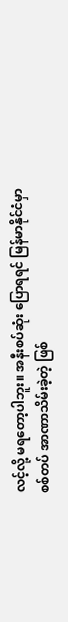လင့်လို့ မရတော့ပါဘူး။ အနီးစပ်ဆုံး ပြောရရင် မြန်မာနိုင်ငံမှာ စစ်တပ် အာဏာသိမ်းခဲ့တဲ့ ဖြစ်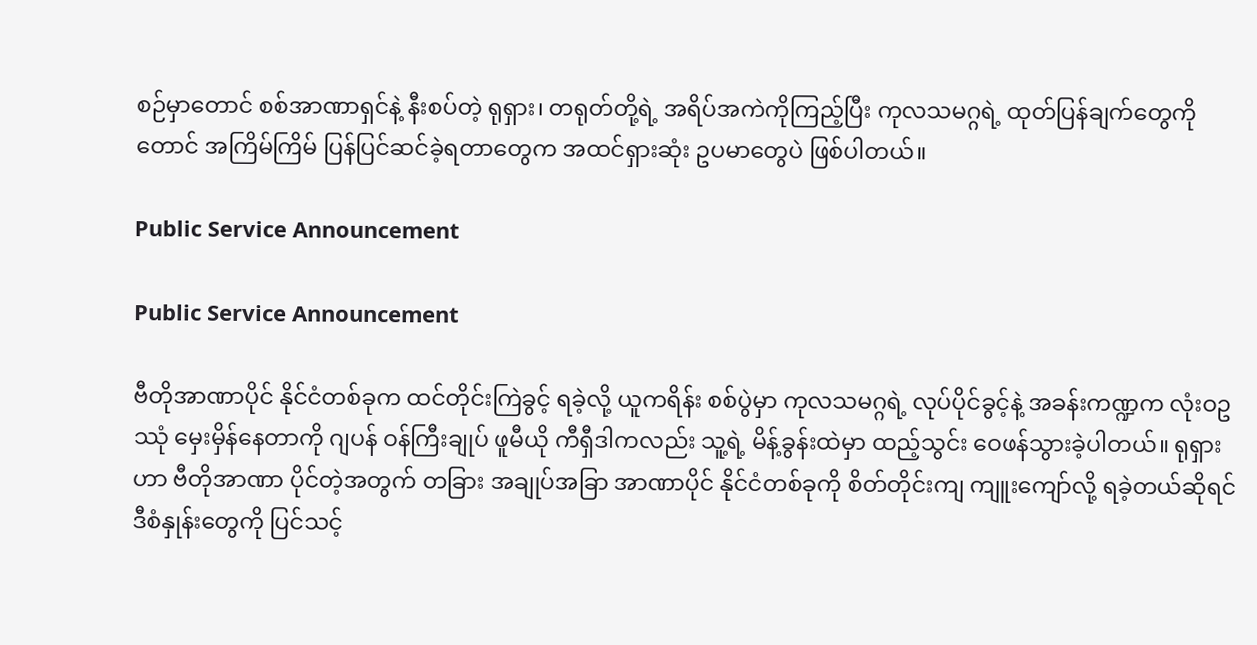စဉ်မှာတောင် စစ်အာဏာရှင်နဲ့ နီးစပ်တဲ့ ရုရှား၊ တရုတ်တို့ရဲ့ အရိပ်အကဲကိုကြည့်ပြီး ကုလသမဂ္ဂရဲ့ ထုတ်ပြန်ချက်တွေကိုတောင် အကြိမ်ကြိမ် ပြန်ပြင်ဆင်ခဲ့ရတာတွေက အထင်ရှားဆုံး ဥပမာတွေပဲ ဖြစ်ပါတယ်။

Public Service Announcement

Public Service Announcement

ဗီတိုအာဏာပိုင် နိုင်ငံတစ်ခုက ထင်တိုင်းကြဲခွင့် ရခဲ့လို့ ယူကရိန်း စစ်ပွဲမှာ ကုလသမဂ္ဂရဲ့ လုပ်ပိုင်ခွင့်နဲ့ အခန်းကဏ္ဍက လုံးဝဥဿုံ မှေးမှိန်နေတာကို ဂျပန် ဝန်ကြီးချုပ် ဖူမီယို ကီရှီဒါကလည်း သူ့ရဲ့ မိန့်ခွန်းထဲမှာ ထည့်သွင်း ဝေဖန်သွားခဲ့ပါတယ်။ ရုရှားဟာ ဗီတိုအာဏာ ပိုင်တဲ့အတွက် တခြား အချုပ်အခြာ အာဏာပိုင် နိုင်ငံတစ်ခုကို စိတ်တိုင်းကျ ကျူးကျော်လို့ ရခဲ့တယ်ဆိုရင် ဒီစံနှုန်းတွေကို ပြင်သင့်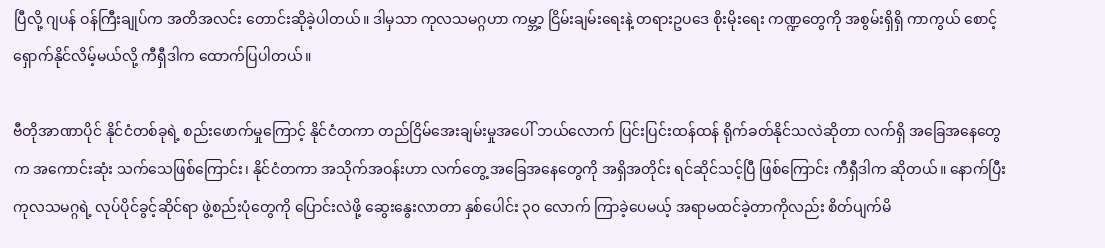ပြီလို့ ဂျပန် ဝန်ကြီးချုပ်က အတိအလင်း တောင်းဆိုခဲ့ပါတယ်။ ဒါမှသာ ကုလသမဂ္ဂဟာ ကမ္ဘာ့ ငြိမ်းချမ်းရေးနဲ့ တရားဥပဒေ စိုးမိုးရေး ကဏ္ဍတွေကို အစွမ်းရှိရှိ ကာကွယ် စောင့်ရှောက်နိုင်လိမ့်မယ်လို့ ကီရှီဒါက ထောက်ပြပါတယ်။

ဗီတိုအာဏာပိုင် နိုင်ငံတစ်ခုရဲ့ စည်းဖောက်မှုကြောင့် နိုင်ငံတကာ တည်ငြိမ်အေးချမ်းမှုအပေါ် ဘယ်လောက် ပြင်းပြင်းထန်ထန် ရိုက်ခတ်နိုင်သလဲဆိုတာ လက်ရှိ အခြေအနေတွေက အကောင်းဆုံး သက်သေဖြစ်ကြောင်း၊ နိုင်ငံတကာ အသိုက်အဝန်းဟာ လက်တွေ့ အခြေအနေတွေကို အရှိအတိုင်း ရင်ဆိုင်သင့်ပြီ ဖြစ်ကြောင်း ကီရှီဒါက ဆိုတယ်။ နောက်ပြီး ကုလသမဂ္ဂရဲ့ လုပ်ပိုင်ခွင့်ဆိုင်ရာ ဖွဲ့စည်းပုံတွေကို ပြောင်းလဲဖို့ ဆွေးနွေးလာတာ နှစ်ပေါင်း ၃၀ လောက် ကြာခဲ့ပေမယ့် အရာမထင်ခဲ့တာကိုလည်း စိတ်ပျက်မိ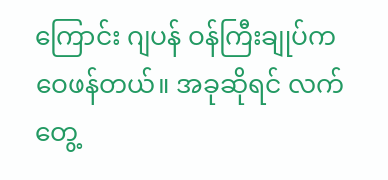ကြောင်း ဂျပန် ဝန်ကြီးချုပ်က ဝေဖန်တယ်။ အခုဆိုရင် လက်တွေ့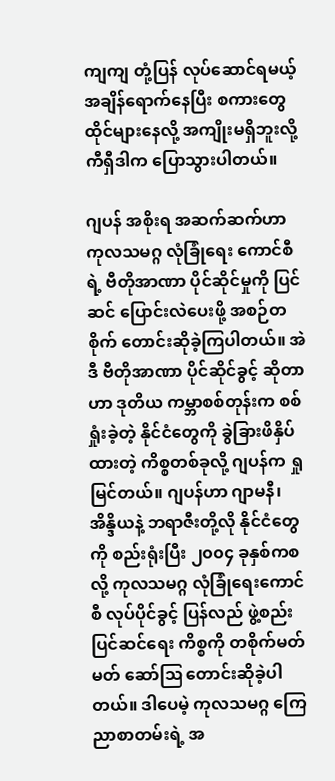ကျကျ တုံ့ပြန် လုပ်ဆောင်ရမယ့် အချိန်ရောက်နေပြီး စကားတွေ ထိုင်များနေလို့ အကျိုးမရှိဘူးလို့ ကီရှီဒါက ပြောသွားပါတယ်။

ဂျပန် အစိုးရ အဆက်ဆက်ဟာ ကုလသမဂ္ဂ လုံခြုံရေး ကောင်စီရဲ့ ဗီတိုအာဏာ ပိုင်ဆိုင်မှုကို ပြင်ဆင် ပြောင်းလဲပေးဖို့ အစဉ်တစိုက် တောင်းဆိုခဲ့ကြပါတယ်။ အဲဒီ ဗီတိုအာဏာ ပိုင်ဆိုင်ခွင့် ဆိုတာဟာ ဒုတိယ ကမ္ဘာစစ်တုန်းက စစ်ရှုံးခဲ့တဲ့ နိုင်ငံတွေကို ခွဲခြားဖိနှိပ်ထားတဲ့ ကိစ္စတစ်ခုလို့ ဂျပန်က ရှုမြင်တယ်။ ဂျပန်ဟာ ဂျာမနီ၊ အိန္ဒိယနဲ့ ဘရာဇီးတို့လို နိုင်ငံတွေကို စည်းရုံးပြီး ၂၀၀၄ ခုနှစ်ကစလို့ ကုလသမဂ္ဂ လုံခြုံရေးကောင်စီ လုပ်ပိုင်ခွင့် ပြန်လည် ဖွဲ့စည်း ပြင်ဆင်ရေး ကိစ္စကို တစိုက်မတ်မတ် ဆော်ဩ တောင်းဆိုခဲ့ပါတယ်။ ဒါပေမဲ့ ကုလသမဂ္ဂ ကြေညာစာတမ်းရဲ့ အ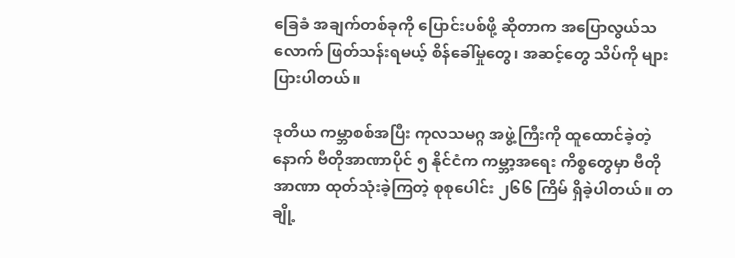ခြေခံ အချက်တစ်ခုကို ပြောင်းပစ်ဖို့ ဆိုတာက အပြောလွယ်သလောက် ဖြတ်သန်းရမယ့် စိန်ခေါ်မှုတွေ၊ အဆင့်တွေ သိပ်ကို များပြားပါတယ်။

ဒုတိယ ကမ္ဘာစစ်အပြီး ကုလသမဂ္ဂ အဖွဲ့ကြီးကို ထူထောင်ခဲ့တဲ့နောက် ဗီတိုအာဏာပိုင် ၅ နိုင်ငံက ကမ္ဘာ့အရေး ကိစ္စတွေမှာ ဗီတိုအာဏာ ထုတ်သုံးခဲ့ကြတဲ့ စုစုပေါင်း ၂၆၆ ကြိမ် ရှိခဲ့ပါတယ်။ တချို့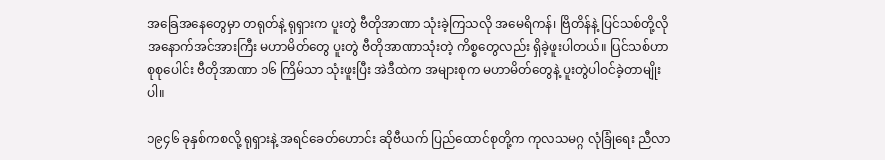အခြေအနေတွေမှာ တရုတ်နဲ့ ရုရှားက ပူးတွဲ ဗီတိုအာဏာ သုံးခဲ့ကြသလို အမေရိကန်၊ ဗြိတိန်နဲ့ ပြင်သစ်တို့လို အနောက်အင်အားကြီး မဟာမိတ်တွေ ပူးတွဲ ဗီတိုအာဏာသုံးတဲ့ ကိစ္စတွေလည်း ရှိခဲ့ဖူးပါတယ်။ ပြင်သစ်ဟာ စုစုပေါင်း ဗီတိုအာဏာ ၁၆ ကြိမ်သာ သုံးဖူးပြီး အဲဒီထဲက အများစုက မဟာမိတ်တွေနဲ့ ပူးတွဲပါဝင်ခဲ့တာမျိုးပါ။

၁၉၄၆ ခုနှစ်ကစလို့ ရုရှားနဲ့ အရင်ခေတ်ဟောင်း ဆိုဗီယက် ပြည်ထောင်စုတို့က ကုလသမဂ္ဂ လုံခြုံရေး ညီလာ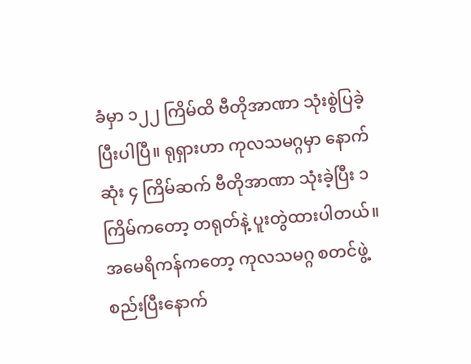ခံမှာ ၁၂၂ ကြိမ်ထိ ဗီတိုအာဏာ သုံးစွဲပြခဲ့ပြီးပါပြီ။ ရုရှားဟာ ကုလသမဂ္ဂမှာ နောက်ဆုံး ၄ ကြိမ်ဆက် ဗီတိုအာဏာ သုံးခဲ့ပြီး ၁ ကြိမ်ကတော့ တရုတ်နဲ့ ပူးတွဲထားပါတယ်။ အမေရိကန်ကတော့ ကုလသမဂ္ဂ စတင်ဖွဲ့စည်းပြီးနောက်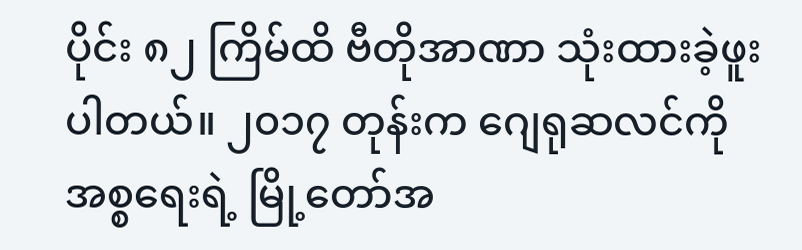ပိုင်း ၈၂ ကြိမ်ထိ ဗီတိုအာဏာ သုံးထားခဲ့ဖူးပါတယ်။ ၂၀၁၇ တုန်းက ဂျေရုဆလင်ကို အစ္စရေးရဲ့ မြို့တော်အ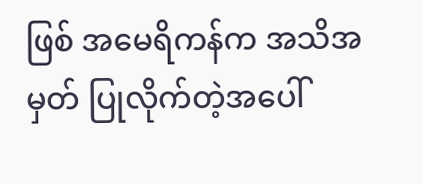ဖြစ် အမေရိကန်က အသိအမှတ် ပြုလိုက်တဲ့အပေါ်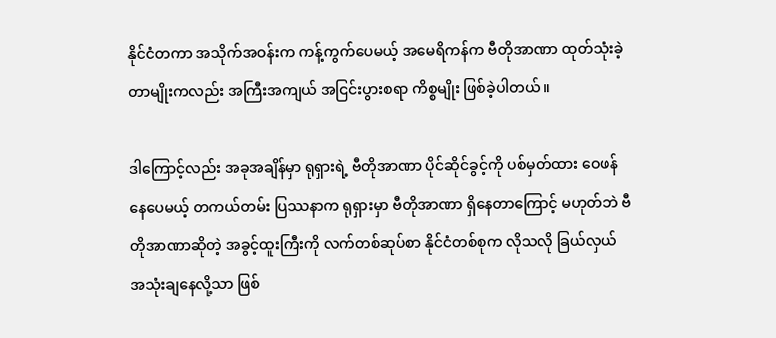နိုင်ငံတကာ အသိုက်အဝန်းက ကန့်ကွက်ပေမယ့် အမေရိကန်က ဗီတိုအာဏာ ထုတ်သုံးခဲ့တာမျိုးကလည်း အကြီးအကျယ် အငြင်းပွားစရာ ကိစ္စမျိုး ဖြစ်ခဲ့ပါတယ်။

ဒါကြောင့်လည်း အခုအချိန်မှာ ရုရှားရဲ့ ဗီတိုအာဏာ ပိုင်ဆိုင်ခွင့်ကို ပစ်မှတ်ထား ဝေဖန်နေပေမယ့် တကယ်တမ်း ပြဿနာက ရုရှားမှာ ဗီတိုအာဏာ ရှိနေတာကြောင့် မဟုတ်ဘဲ ဗီတိုအာဏာဆိုတဲ့ အခွင့်ထူးကြီးကို လက်တစ်ဆုပ်စာ နိုင်ငံတစ်စုက လိုသလို ခြယ်လှယ် အသုံးချနေလို့သာ ဖြစ်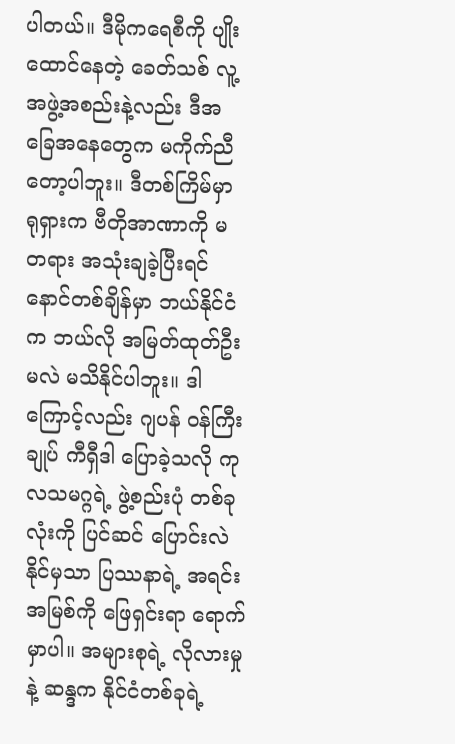ပါတယ်။ ဒီမိုကရေစီကို ပျိုးထောင်နေတဲ့ ခေတ်သစ် လူ့အဖွဲ့အစည်းနဲ့လည်း ဒီအခြေအနေတွေက မကိုက်ညီတော့ပါဘူး။ ဒီတစ်ကြိမ်မှာ ရုရှားက ဗီတိုအာဏာကို မတရား အသုံးချခဲ့ပြီးရင် နောင်တစ်ချိန်မှာ ဘယ်နိုင်ငံက ဘယ်လို အမြတ်ထုတ်ဦးမလဲ မသိနိုင်ပါဘူး။ ဒါကြောင့်လည်း ဂျပန် ဝန်ကြီးချုပ် ကီရှီဒါ ပြောခဲ့သလို ကုလသမဂ္ဂရဲ့ ဖွဲ့စည်းပုံ တစ်ခုလုံးကို ပြင်ဆင် ပြောင်းလဲနိုင်မှသာ ပြဿနာရဲ့ အရင်းအမြစ်ကို ဖြေရှင်းရာ ရောက်မှာပါ။ အများစုရဲ့ လိုလားမှုနဲ့ ဆန္ဒက နိုင်ငံတစ်ခုရဲ့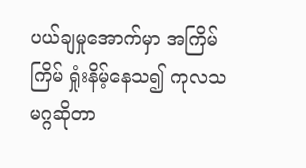ပယ်ချမှုအောက်မှာ အကြိမ်ကြိမ် ရှုံးနိမ့်နေသ၍ ကုလသမဂ္ဂဆိုတာ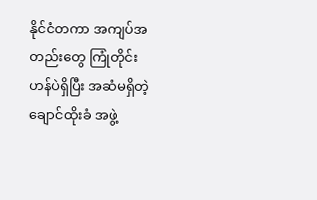နိုင်ငံတကာ အကျပ်အတည်းတွေ ကြုံတိုင်း ဟန်ပဲရှိပြီး အဆံမရှိတဲ့ ချောင်ထိုးခံ အဖွဲ့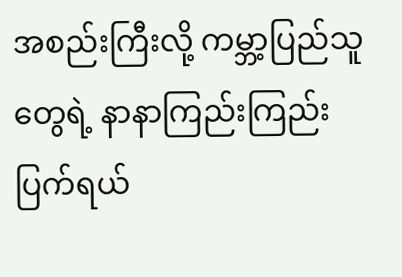အစည်းကြီးလို့ ကမ္ဘာ့ပြည်သူတွေရဲ့ နာနာကြည်းကြည်း ပြက်ရယ်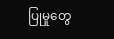ပြုမှုတွေ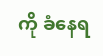ကို ခံနေရ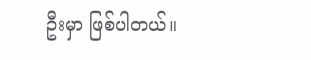ဦးမှာ ဖြစ်ပါတယ်။